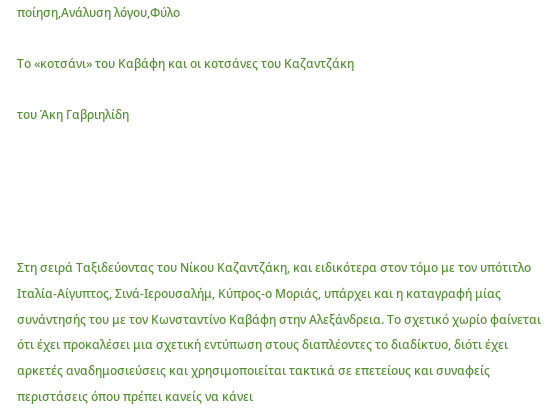ποίηση,Ανάλυση λόγου,Φύλο

Το «κοτσάνι» του Καβάφη και οι κοτσάνες του Καζαντζάκη

του Άκη Γαβριηλίδη





Στη σειρά Ταξιδεύοντας του Νίκου Καζαντζάκη, και ειδικότερα στον τόμο με τον υπότιτλο Ιταλία-Αίγυπτος, Σινά-Ιερουσαλήμ, Κύπρος-ο Μοριάς, υπάρχει και η καταγραφή μίας συνάντησής του με τον Κωνσταντίνο Καβάφη στην Αλεξάνδρεια. Το σχετικό χωρίο φαίνεται ότι έχει προκαλέσει μια σχετική εντύπωση στους διαπλέοντες το διαδίκτυο, διότι έχει αρκετές αναδημοσιεύσεις και χρησιμοποιείται τακτικά σε επετείους και συναφείς περιστάσεις όπου πρέπει κανείς να κάνει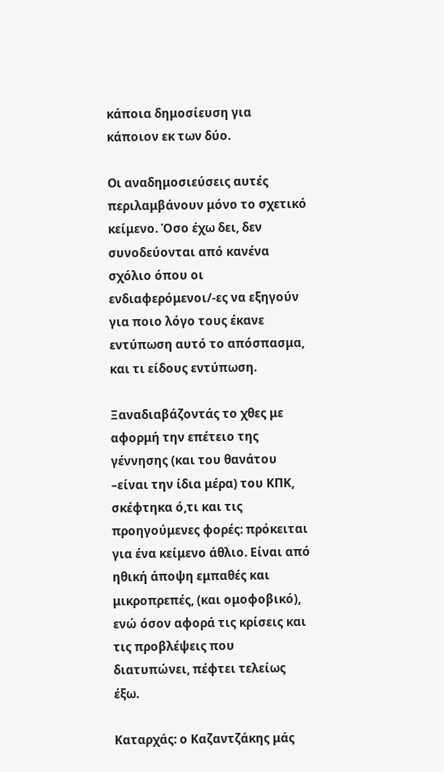κάποια δημοσίευση για κάποιον εκ των δύο.

Οι αναδημοσιεύσεις αυτές περιλαμβάνουν μόνο το σχετικό κείμενο. Όσο έχω δει, δεν συνοδεύονται από κανένα σχόλιο όπου οι ενδιαφερόμενοι/-ες να εξηγούν για ποιο λόγο τους έκανε εντύπωση αυτό το απόσπασμα, και τι είδους εντύπωση.

Ξαναδιαβάζοντάς το χθες με αφορμή την επέτειο της γέννησης (και του θανάτου –είναι την ίδια μέρα) του ΚΠΚ, σκέφτηκα ό,τι και τις προηγούμενες φορές: πρόκειται για ένα κείμενο άθλιο. Είναι από ηθική άποψη εμπαθές και μικροπρεπές, (και ομοφοβικό), ενώ όσον αφορά τις κρίσεις και τις προβλέψεις που διατυπώνει, πέφτει τελείως έξω.

Καταρχάς: ο Καζαντζάκης μάς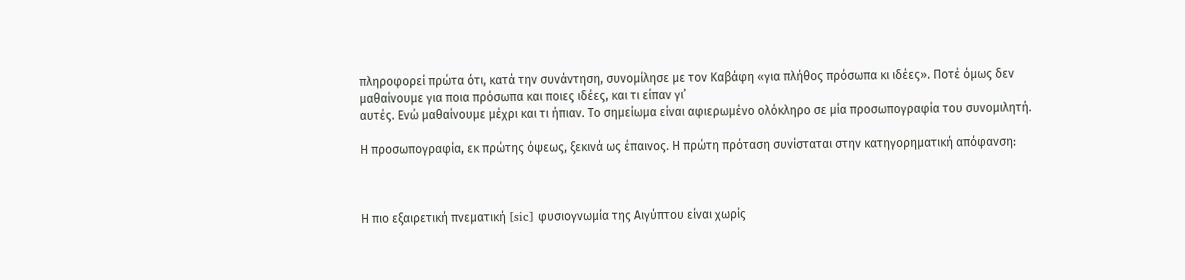πληροφορεί πρώτα ότι, κατά την συνάντηση, συνομίλησε με τον Καβάφη «για πλήθος πρόσωπα κι ιδέες». Ποτέ όμως δεν μαθαίνουμε για ποια πρόσωπα και ποιες ιδέες, και τι είπαν γι’
αυτές. Ενώ μαθαίνουμε μέχρι και τι ήπιαν. Το σημείωμα είναι αφιερωμένο ολόκληρο σε μία προσωπογραφία του συνομιλητή.

Η προσωπογραφία, εκ πρώτης όψεως, ξεκινά ως έπαινος. Η πρώτη πρόταση συνίσταται στην κατηγορηματική απόφανση:



Η πιο εξαιρετική πνεματική [sic] φυσιογνωμία της Αιγύπτου είναι χωρίς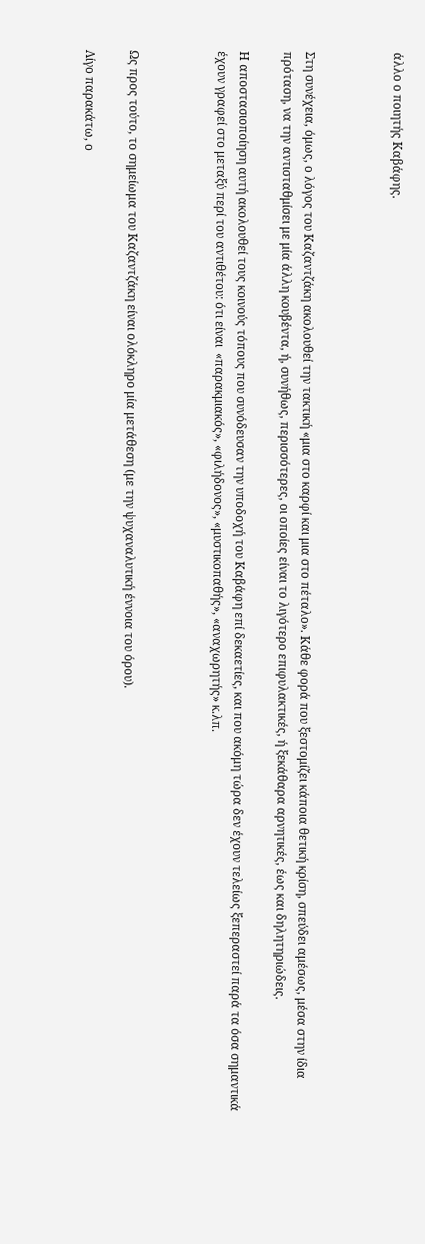άλλο ο ποιητής Καβάφης.



Στη συνέχεια, όμως, ο λόγος του Καζαντζάκη ακολουθεί την τακτική «μια στο καρφί και μια στο πέταλο». Κάθε φορά που ξεστομίζει κάποια θετική κρίση, σπεύδει αμέσως, μέσα στην ίδια πρόταση, να την αντισταθμίσει με μία άλλη κουβέντα, ή, συνήθως, περισσότερες, οι οποίες είναι το λιγότερο επιφυλακτικές, ή ξεκάθαρα αρνητικές, έως και δηλητηριώδεις.

Η αποστασιοποίηση αυτή ακολουθεί τους κοινούς τόπους που συνόδευσαν την υποδοχή του Καβάφη επί δεκαετίες, και που ακόμη τώρα δεν έχουν τελείως ξεπεραστεί παρά τα όσα σημαντικά έχουν γραφεί στο μεταξύ περί του αντιθέτου: ότι είναι  «παρακμιακός», «φιλήδονος», «μυστικοπαθής», «αναχωρητής» κ.λπ.



Ως προς τούτο, το σημείωμα του Καζαντζάκη είναι ολόκληρο μία μετάθεση (με την ψυχαναλυτική έννοια του όρου).

Λίγο παρακάτω, ο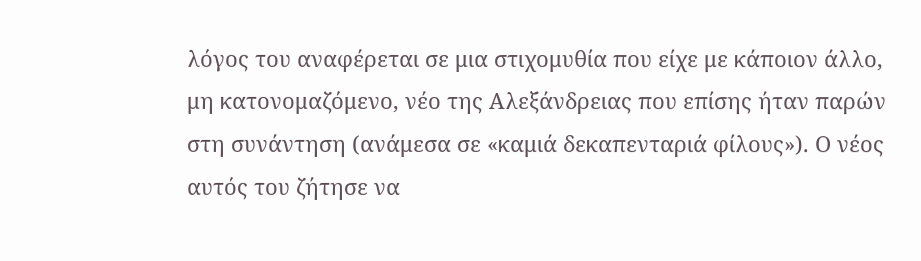λόγος του αναφέρεται σε μια στιχομυθία που είχε με κάποιον άλλο, μη κατονομαζόμενο, νέο της Αλεξάνδρειας που επίσης ήταν παρών στη συνάντηση (ανάμεσα σε «καμιά δεκαπενταριά φίλους»). Ο νέος αυτός του ζήτησε να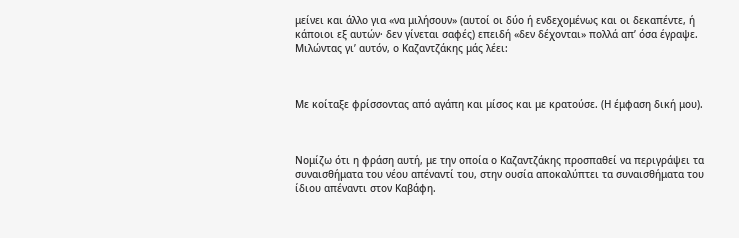μείνει και άλλο για «να μιλήσουν» (αυτοί οι δύο ή ενδεχομένως και οι δεκαπέντε, ή κάποιοι εξ αυτών· δεν γίνεται σαφές) επειδή «δεν δέχονται» πολλά απ’ όσα έγραψε. Μιλώντας γι’ αυτόν, ο Καζαντζάκης μάς λέει:



Με κοίταξε φρίσσοντας από αγάπη και μίσος και με κρατούσε. (Η έμφαση δική μου).



Νομίζω ότι η φράση αυτή, με την οποία ο Καζαντζάκης προσπαθεί να περιγράψει τα συναισθήματα του νέου απέναντί του, στην ουσία αποκαλύπτει τα συναισθήματα του ίδιου απέναντι στον Καβάφη.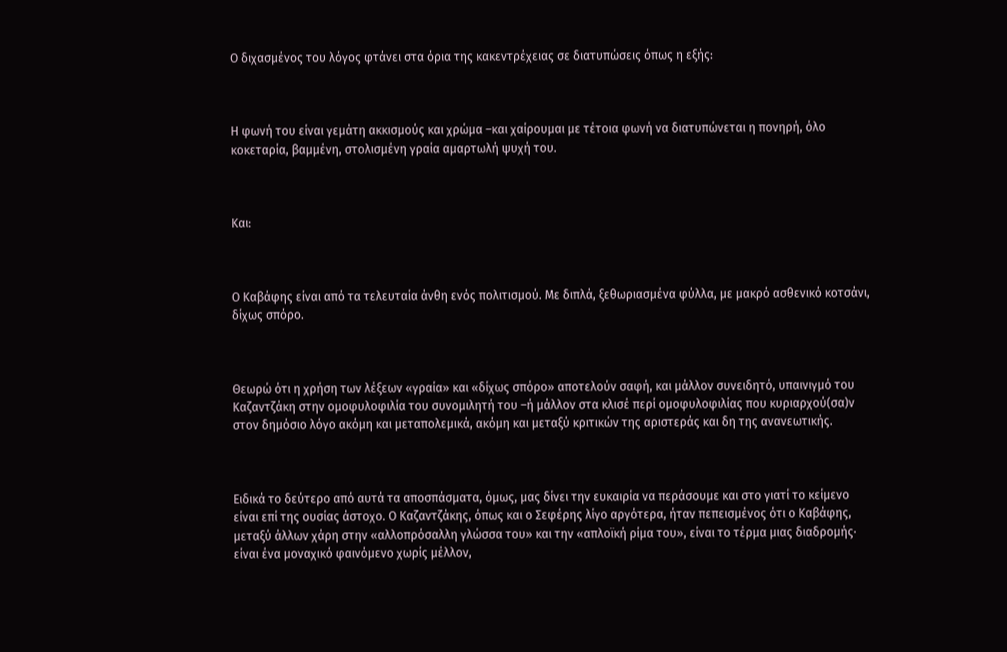Ο διχασμένος του λόγος φτάνει στα όρια της κακεντρέχειας σε διατυπώσεις όπως η εξής:



Η φωνή του είναι γεμάτη ακκισμούς και χρώμα –και χαίρουμαι με τέτοια φωνή να διατυπώνεται η πονηρή, όλο κοκεταρία, βαμμένη, στολισμένη γραία αμαρτωλή ψυχή του.



Και:



Ο Καβάφης είναι από τα τελευταία άνθη ενός πολιτισμού. Με διπλά, ξεθωριασμένα φύλλα, με μακρό ασθενικό κοτσάνι, δίχως σπόρο.



Θεωρώ ότι η χρήση των λέξεων «γραία» και «δίχως σπόρο» αποτελούν σαφή, και μάλλον συνειδητό, υπαινιγμό του Καζαντζάκη στην ομοφυλοφιλία του συνομιλητή του –ή μάλλον στα κλισέ περί ομοφυλοφιλίας που κυριαρχού(σα)ν στον δημόσιο λόγο ακόμη και μεταπολεμικά, ακόμη και μεταξύ κριτικών της αριστεράς και δη της ανανεωτικής.



Ειδικά το δεύτερο από αυτά τα αποσπάσματα, όμως, μας δίνει την ευκαιρία να περάσουμε και στο γιατί το κείμενο είναι επί της ουσίας άστοχο. Ο Καζαντζάκης, όπως και ο Σεφέρης λίγο αργότερα, ήταν πεπεισμένος ότι ο Καβάφης, μεταξύ άλλων χάρη στην «αλλοπρόσαλλη γλώσσα του» και την «απλοϊκή ρίμα του», είναι το τέρμα μιας διαδρομής· είναι ένα μοναχικό φαινόμενο χωρίς μέλλον,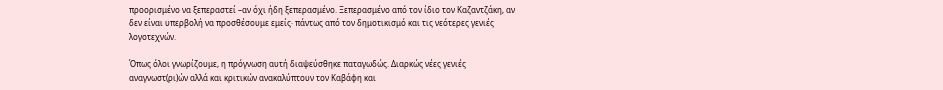προορισμένο να ξεπεραστεί –αν όχι ήδη ξεπερασμένο. Ξεπερασμένο από τον ίδιο τον Καζαντζάκη, αν δεν είναι υπερβολή να προσθέσουμε εμείς· πάντως από τον δημοτικισμό και τις νεότερες γενιές λογοτεχνών.

Όπως όλοι γνωρίζουμε, η πρόγνωση αυτή διαψεύσθηκε παταγωδώς. Διαρκώς νέες γενιές αναγνωστ(ρι)ών αλλά και κριτικών ανακαλύπτουν τον Καβάφη και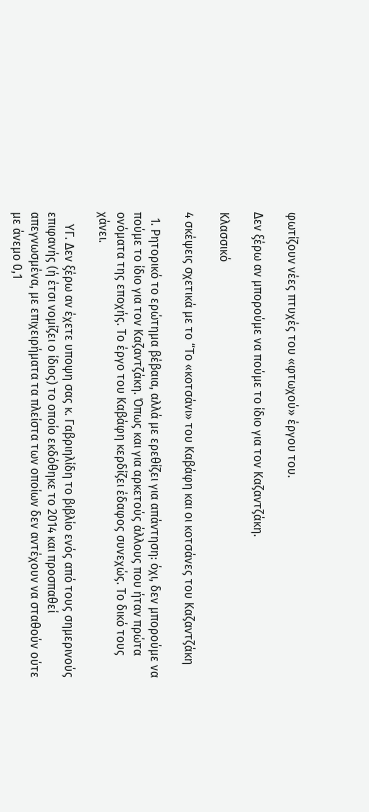φωτίζουν νέες πτυχές του «φτωχού» έργου του.

Δεν ξέρω αν μπορούμε να πούμε το ίδιο για τον Καζαντζάκη.

Κλασσικό

4 σκέψεις σχετικά με το “Το «κοτσάνι» του Καβάφη και οι κοτσάνες του Καζαντζάκη

  1. Ρητορικό το ερώτημα βέβαια, αλλά με ερεθίζει για απάντηση: όχι, δεν μπορούμε να πούμε το ίδιο για τον Καζαντζάκη. Όπως και για αρκετούς άλλους που ήταν πρώτα ονόματα της εποχής. Το έργο του Καβάφη κερδίζει έδαφος συνεχώς. Το δικό τους χάνει.

    ΥΓ. Δεν ξέρω αν έχετε υποψη σας κ. Γαβριηλίδη το βιβλίο ενός από τους σημερινούς επιφανής (ή έτσι νομίζει ο ίδιος) το οποίο εκδόθηκε το 2014 και προσπαθεί απεγνωσμένα, με επιχειρήματα τα πλείστα των οποίων δεν αντέχουν να σταθούν ούτε με άνεμο 0,1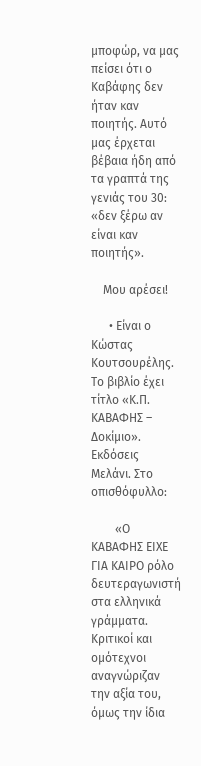μποφώρ, να μας πείσει ότι ο Καβάφης δεν ήταν καν ποιητής. Αυτό μας έρχεται βέβαια ήδη από τα γραπτά της γενιάς του 30: «δεν ξέρω αν είναι καν ποιητής».

    Μου αρέσει!

      • Είναι ο Κώστας Κουτσουρέλης. Το βιβλίο έχει τίτλο «Κ.Π. ΚΑΒΑΦΗΣ – Δοκίμιο». Εκδόσεις Μελάνι. Στο οπισθόφυλλο:

        «Ο ΚΑΒΑΦΗΣ ΕΙΧΕ ΓΙΑ ΚΑΙΡΟ ρόλο δευτεραγωνιστή στα ελληνικά γράμματα. Κριτικοί και ομότεχνοι αναγνώριζαν την αξία του, όμως την ίδια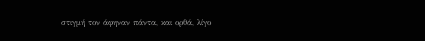στιγμή τον άφηναν πάντα, και ορθά, λίγο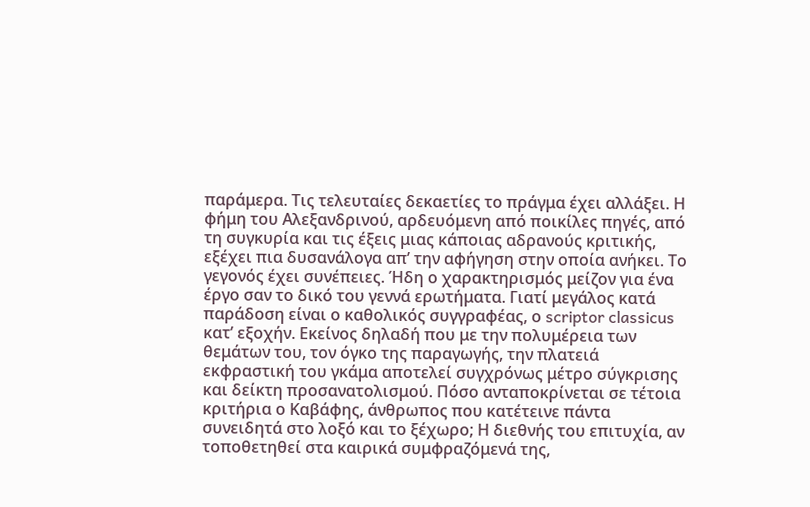παράμερα. Τις τελευταίες δεκαετίες το πράγμα έχει αλλάξει. Η φήμη του Αλεξανδρινού, αρδευόμενη από ποικίλες πηγές, από τη συγκυρία και τις έξεις μιας κάποιας αδρανούς κριτικής, εξέχει πια δυσανάλογα απ’ την αφήγηση στην οποία ανήκει. Το γεγονός έχει συνέπειες. Ήδη ο χαρακτηρισμός μείζον για ένα έργο σαν το δικό του γεννά ερωτήματα. Γιατί μεγάλος κατά παράδοση είναι ο καθολικός συγγραφέας, ο scriptor classicus κατ’ εξοχήν. Εκείνος δηλαδή που με την πολυμέρεια των θεμάτων του, τον όγκο της παραγωγής, την πλατειά εκφραστική του γκάμα αποτελεί συγχρόνως μέτρο σύγκρισης και δείκτη προσανατολισμού. Πόσο ανταποκρίνεται σε τέτοια κριτήρια ο Καβάφης, άνθρωπος που κατέτεινε πάντα συνειδητά στο λοξό και το ξέχωρο; Η διεθνής του επιτυχία, αν τοποθετηθεί στα καιρικά συμφραζόμενά της,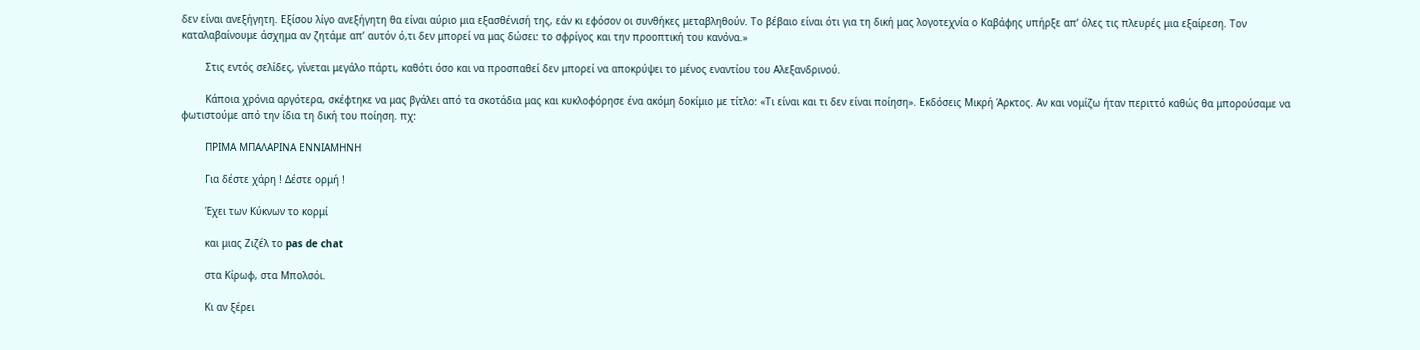δεν είναι ανεξήγητη. Εξίσου λίγο ανεξήγητη θα είναι αύριο μια εξασθένισή της, εάν κι εφόσον οι συνθήκες μεταβληθούν. Το βέβαιο είναι ότι για τη δική μας λογοτεχνία ο Καβάφης υπήρξε απ’ όλες τις πλευρές μια εξαίρεση. Τον καταλαβαίνουμε άσχημα αν ζητάμε απ’ αυτόν ό,τι δεν μπορεί να μας δώσει: το σφρίγος και την προοπτική του κανόνα.»

        Στις εντός σελίδες, γίνεται μεγάλο πάρτι, καθότι όσο και να προσπαθεί δεν μπορεί να αποκρύψει το μένος εναντίου του Αλεξανδρινού.

        Κάποια χρόνια αργότερα, σκέφτηκε να μας βγάλει από τα σκοτάδια μας και κυκλοφόρησε ένα ακόμη δοκίμιο με τίτλο: «Τι είναι και τι δεν είναι ποίηση». Εκδόσεις Μικρή Άρκτος. Αν και νομίζω ήταν περιττό καθώς θα μπορούσαμε να φωτιστούμε από την ίδια τη δική του ποίηση. πχ:

        ΠΡΙΜΑ ΜΠΑΛΑΡΙΝΑ ΕΝΝΙΑΜΗΝΗ

        Για δέστε χάρη ! Δέστε ορμή !

        Έχει των Κύκνων το κορμί

        και μιας Ζιζέλ το pas de chat

        στα Κίρωφ, στα Μπολσόι.

        Κι αν ξέρει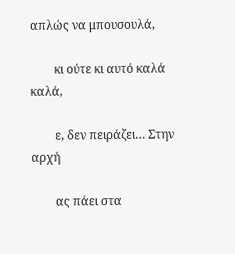απλώς να μπουσουλά,

        κι ούτε κι αυτό καλά καλά,

        ε, δεν πειράζει… Στην αρχή

        ας πάει στα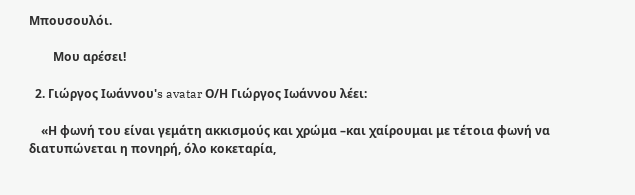Μπουσουλόι.

        Μου αρέσει!

  2. Γιώργος Ιωάννου's avatar Ο/Η Γιώργος Ιωάννου λέει:

    «Η φωνή του είναι γεμάτη ακκισμούς και χρώμα –και χαίρουμαι με τέτοια φωνή να διατυπώνεται η πονηρή, όλο κοκεταρία,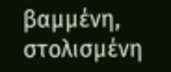βαμμένη, στολισμένη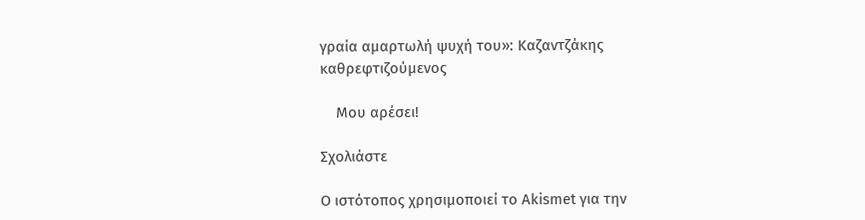γραία αμαρτωλή ψυχή του»: Καζαντζάκης καθρεφτιζούμενος

    Μου αρέσει!

Σχολιάστε

Ο ιστότοπος χρησιμοποιεί το Akismet για την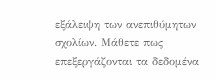εξάλειψη των ανεπιθύμητων σχολίων. Μάθετε πως επεξεργάζονται τα δεδομένα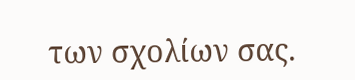των σχολίων σας.